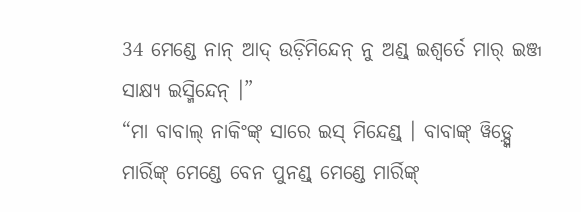34 ମେଣ୍ଡେ ନାନ୍ ଆଦ୍ ଉଡ଼ିମିନ୍ଦେନ୍ ନୁ ଅଣ୍ଡ୍ ଇଶ୍ୱର୍ତେ ମାର୍ ଇଞ୍ଜ ସାକ୍ଷ୍ୟ ଇସ୍ମିନ୍ଦେନ୍ ।”
“ମା ବାବାଲ୍ ନାକିଂଙ୍କ୍ ସାରେ ଇସ୍ ମିନ୍ଦେଣ୍ଡ୍ । ବାବାଙ୍କ୍ ୱିଡ଼୍ସ୍କେ ମାର୍ରିଙ୍କ୍ ମେଣ୍ଡେ ବେନ ପୁନଣ୍ଡ୍ ମେଣ୍ଡେ ମାର୍ରିଙ୍କ୍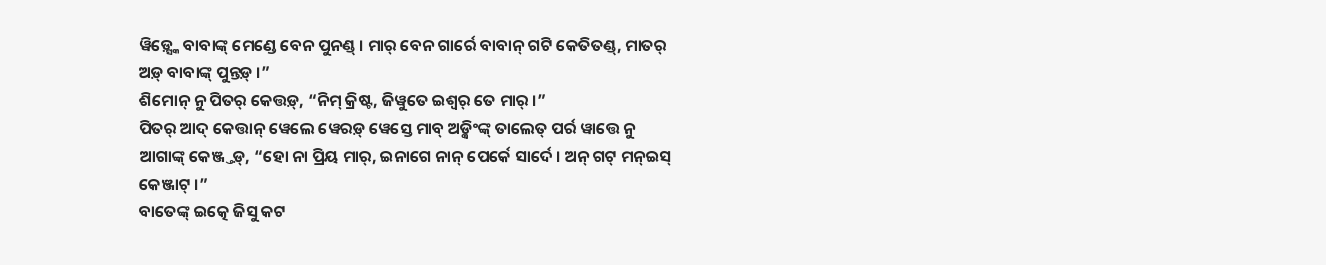ୱିଡ଼୍ସ୍କେ ବାବାଙ୍କ୍ ମେଣ୍ଡେ ବେନ ପୁନଣ୍ଡ୍ । ମାର୍ ବେନ ଗାର୍ରେ ବାବାନ୍ ଗଟି କେତିତଣ୍ଡ୍, ମାତର୍ ଅଡ଼୍ ବାବାଙ୍କ୍ ପୁନ୍ତଡ଼୍ ।”
ଶିମୋନ୍ ନୁ ପିତର୍ କେତ୍ତଡ଼୍, “ନିମ୍ କ୍ରିଷ୍ଟ, ଜିୱୁତେ ଇଶ୍ୱର୍ ତେ ମାର୍ ।”
ପିତର୍ ଆଦ୍ କେତ୍ତାନ୍ ୱେଲେ ୱେରଡ଼୍ ୱେସ୍ତେ ମାବ୍ ଅଡ଼୍କିଂଙ୍କ୍ ତାଲେତ୍ ପର୍ର ୱାତ୍ତେ ନୁ ଆଗାଙ୍କ୍ କେଞ୍ଜ୍ତଡ଼୍, “ହୋ ନା ପ୍ରିୟ ମାର୍, ଇନାଗେ ନାନ୍ ପେର୍କେ ସାର୍ଦେ । ଅନ୍ ଗଟ୍ ମନ୍ଇସ୍ କେଞ୍ଜାଟ୍ ।”
ବାତେଙ୍କ୍ ଇତ୍କେ ଜିସୁ କଟ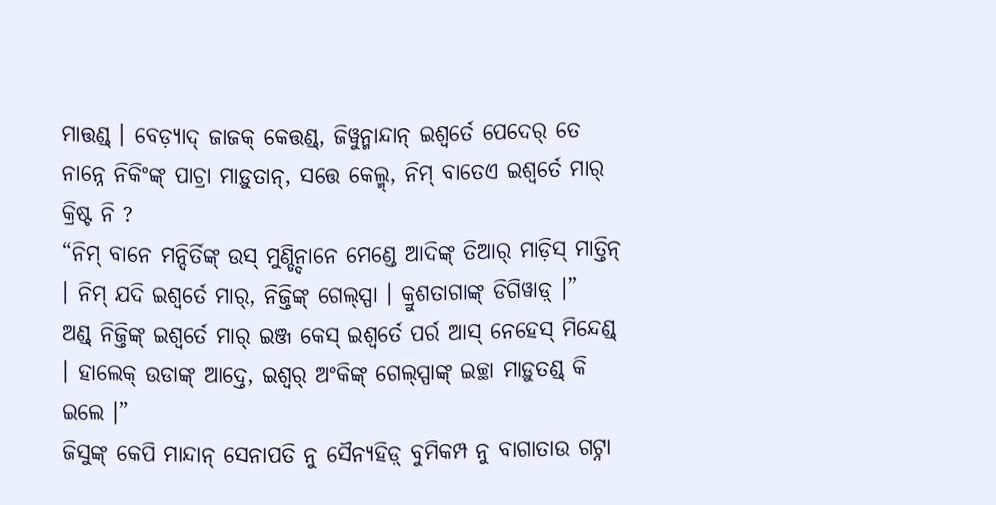ମାତ୍ତଣ୍ଡ୍ । ବେଡ଼୍ୟାଦ୍ ଜାଜକ୍ କେତ୍ତଣ୍ଡ୍, ଜିୱୁନ୍ମାନ୍ଦାନ୍ ଇଶ୍ୱର୍ତେ ପେଦେର୍ ତେ ନାନ୍ନେ ନିକିଂଙ୍କ୍ ପାଚ୍ରା ମାଡ଼ୁତାନ୍, ସତ୍ତେ କେଲ୍ମ୍, ନିମ୍ ବାତେଏ ଇଶ୍ୱର୍ତେ ମାର୍ କ୍ରିଷ୍ଟ ନି ?
“ନିମ୍ ବାନେ ମନ୍ଦିର୍ତିଙ୍କ୍ ଉସ୍ ମୁଣ୍ଡ୍ଦିନାନେ ମେଣ୍ଡେ ଆଦିଙ୍କ୍ ତିଆର୍ ମାଡ଼ିସ୍ ମାତ୍ତିନ୍ । ନିମ୍ ଯଦି ଇଶ୍ୱର୍ତେ ମାର୍, ନିଜ୍ତିଙ୍କ୍ ଗେଲ୍ସ୍ପା । କ୍ରୁଶତାଗାଙ୍କ୍ ଡିଗିୱାଡ଼୍ ।”
ଅଣ୍ଡ୍ ନିଜ୍ତିଙ୍କ୍ ଇଶ୍ୱର୍ତେ ମାର୍ ଇଞ୍ଜ କେସ୍ ଇଶ୍ୱର୍ତେ ପର୍ର ଆସ୍ ନେହେସ୍ ମିନ୍ଦେଣ୍ଡ୍ । ହାଲେକ୍ ଉଡାଙ୍କ୍ ଆଦ୍ତେ, ଇଶ୍ୱର୍ ଅଂକିଙ୍କ୍ ଗେଲ୍ସ୍ପାଙ୍କ୍ ଇଚ୍ଛା ମାଡ଼ୁତଣ୍ଡ୍ କି ଇଲେ ।”
ଜିସୁଙ୍କ୍ କେପି ମାନ୍ଦାନ୍ ସେନାପତି ନୁ ସୈନ୍ୟହିଡ଼୍ ବୁମିକମ୍ପ ନୁ ବାଗାତାଉ ଗଟ୍ନା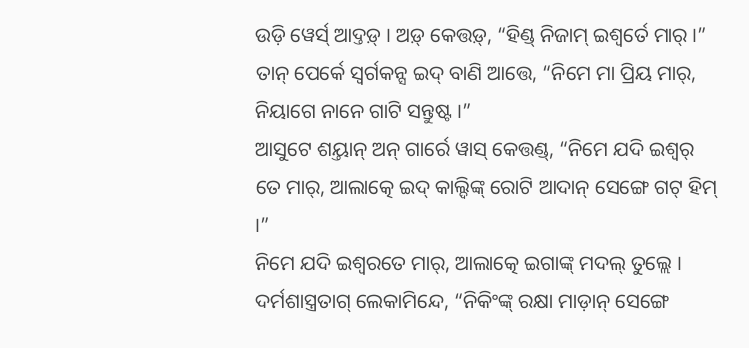ଉଡ଼ି ୱେର୍ସ୍ ଆଦ୍ତଡ଼୍ । ଅଡ଼୍ କେତ୍ତଡ଼୍, “ହିଣ୍ଡ୍ ନିଜାମ୍ ଇଶ୍ୱର୍ତେ ମାର୍ ।”
ତାନ୍ ପେର୍କେ ସ୍ୱର୍ଗକନ୍ସ ଇଦ୍ ବାଣି ଆତ୍ତେ, “ନିମେ ମା ପ୍ରିୟ ମାର୍, ନିୟାଗେ ନାନେ ଗାଟି ସନ୍ତୁଷ୍ଟ ।”
ଆସୁଟେ ଶୟ୍ତାନ୍ ଅନ୍ ଗାର୍ରେ ୱାସ୍ କେତ୍ତଣ୍ଡ୍, “ନିମେ ଯଦି ଇଶ୍ୱର୍ ତେ ମାର୍, ଆଲାତ୍କେ ଇଦ୍ କାଲ୍ଦିଙ୍କ୍ ରୋଟି ଆଦାନ୍ ସେଙ୍ଗେ ଗଟ୍ ହିମ୍ ।”
ନିମେ ଯଦି ଇଶ୍ୱରତେ ମାର୍, ଆଲାତ୍କେ ଇଗାଙ୍କ୍ ମଦଲ୍ ତୁଲ୍ଲେ । ଦର୍ମଶାସ୍ତ୍ରତାଗ୍ ଲେକାମିନ୍ଦେ, “ନିକିଂଙ୍କ୍ ରକ୍ଷା ମାଡ଼ାନ୍ ସେଙ୍ଗେ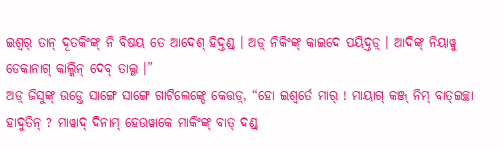ଇଶ୍ୱର୍ ତାନ୍ ଦୂତକିଂଙ୍କ୍ ନି ବିଷୟ ତେ ଆଦେଶ୍ ହିଦ୍ତଣ୍ଡ୍ । ଅଡ଼୍ ନିକିଂଙ୍କ୍ କାଇଦେ ପୟିଦ୍ତଡ଼୍ । ଆଦିଙ୍କ୍ ନିୟାୱୁ ଡେକାନାଗ୍ କାଲ୍କିନ୍ ଦେବ୍ ତାଲ୍ଗ ।”
ଅଡ଼୍ ଜିସୁଙ୍କ୍ ଉଡ଼୍ତେ ସାଙ୍ଗେ ସାଙ୍ଗେ ଗାଟିଲେଙ୍କ୍ଦେ କେତ୍ତଡ଼୍, “ହୋ ଇଶ୍ୱର୍ତେ ମାର୍ ! ମାୟାଗ୍ କଞ୍ଜ୍ ନିମ୍ ବାତ୍ଇଚ୍ଛା ହାଦୁତିନ୍ ? ମାୱାଦ୍ ଦିନାମ୍ ହେଉୱାକେ ମାକିଂଙ୍କ୍ ବାତ୍ ଦଣ୍ଡ୍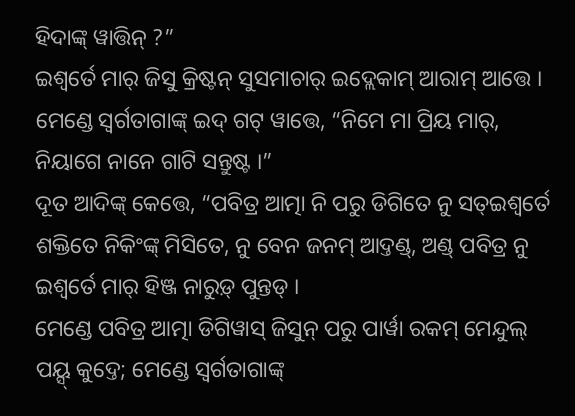ହିଦାଙ୍କ୍ ୱାତ୍ତିନ୍ ?”
ଇଶ୍ୱର୍ତେ ମାର୍ ଜିସୁ କ୍ରିଷ୍ଟନ୍ ସୁସମାଚାର୍ ଇଦ୍ଲେକାମ୍ ଆରାମ୍ ଆତ୍ତେ ।
ମେଣ୍ଡେ ସ୍ୱର୍ଗତାଗାଙ୍କ୍ ଇଦ୍ ଗଟ୍ ୱାତ୍ତେ, “ନିମେ ମା ପ୍ରିୟ ମାର୍, ନିୟାଗେ ନାନେ ଗାଟି ସନ୍ତୁଷ୍ଟ ।”
ଦୂତ ଆଦିଙ୍କ୍ କେତ୍ତେ, “ପବିତ୍ର ଆତ୍ମା ନି ପରୁ ଡିଗିତେ ନୁ ସତ୍ଇଶ୍ୱର୍ତେ ଶକ୍ତିତେ ନିକିଂଙ୍କ୍ ମିସିତେ, ନୁ ବେନ ଜନମ୍ ଆଦ୍ତଣ୍ଡ୍, ଅଣ୍ଡ୍ ପବିତ୍ର ନୁ ଇଶ୍ୱର୍ତେ ମାର୍ ହିଞ୍ଜ ନାରୁଡ଼୍ ପୁନ୍ତଡ୍ ।
ମେଣ୍ଡେ ପବିତ୍ର ଆତ୍ମା ଡିଗିୱାସ୍ ଜିସୁନ୍ ପରୁ ପାର୍ୱା ରକମ୍ ମେନ୍ଦୁଲ୍ ପୟ୍ସ୍ କୁଦ୍ତେ; ମେଣ୍ଡେ ସ୍ୱର୍ଗତାଗାଙ୍କ୍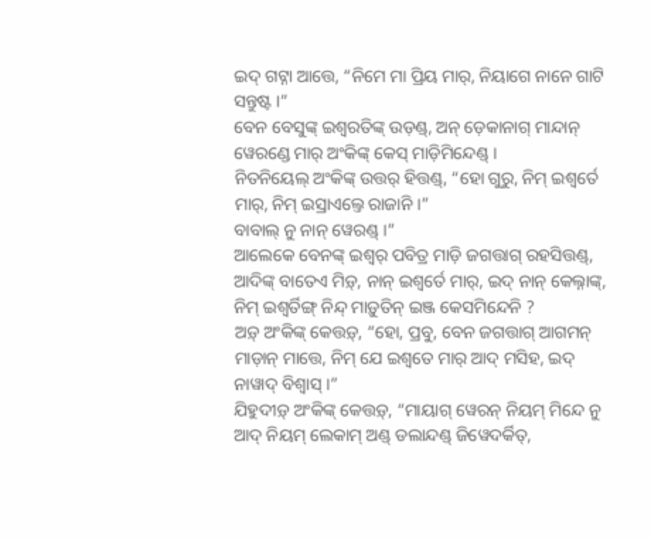ଇଦ୍ ଗଟ୍ନା ଆତ୍ତେ, “ନିମେ ମା ପ୍ରିୟ ମାର୍, ନିୟାଗେ ନାନେ ଗାଟି ସନ୍ତୁଷ୍ଟ ।”
ବେନ ବେସୁଙ୍କ୍ ଇଶ୍ୱରତିଙ୍କ୍ ଉଡ଼ଣ୍ଡ୍, ଅନ୍ ଡ଼େକାନାଗ୍ ମାନ୍ଦାନ୍ ୱେରଣ୍ଡେ ମାର୍ ଅଂକିଙ୍କ୍ କେସ୍ ମାଡ଼ିମିନ୍ଦେଣ୍ଡ୍ ।
ନିତନିୟେଲ୍ ଅଂକିଙ୍କ୍ ଉତ୍ତର୍ ହିତ୍ତଣ୍ଡ୍, “ହୋ ଗୁରୁ, ନିମ୍ ଇଶ୍ୱର୍ତେ ମାର୍, ନିମ୍ ଇସ୍ରାଏଲ୍ତେ ରାଜାନି ।”
ବାବାଲ୍ ନୁ ନାନ୍ ୱେରଣ୍ଡ୍ ।”
ଆଲେକେ ବେନଙ୍କ୍ ଇଶ୍ୱର୍ ପବିତ୍ର ମାଡ଼ି ଜଗତ୍ତାଗ୍ ରହସିତ୍ତଣ୍ଡ୍, ଆଦିଙ୍କ୍ ବାତେଏ ମିଡ଼୍, ନାନ୍ ଇଶ୍ୱର୍ତେ ମାର୍, ଇଦ୍ ନାନ୍ କେଲ୍ନାଙ୍କ୍, ନିମ୍ ଇଶ୍ୱର୍ତିଙ୍ଗ୍ ନିନ୍ଦ୍ ମାଡ଼ୁତିନ୍ ଇଞ୍ଜ କେସମିନ୍ଦେନି ?
ଅଡ଼୍ ଅଂକିଙ୍କ୍ କେତ୍ତଡ଼୍, “ହୋ, ପ୍ରବୁ, ବେନ ଜଗତ୍ତାଗ୍ ଆଗମନ୍ ମାଡ଼ାନ୍ ମାତ୍ତେ, ନିମ୍ ଯେ ଇଶ୍ୱତେ ମାର୍ ଆଦ୍ ମସିହ, ଇଦ୍ ନାୱାଦ୍ ବିଶ୍ୱାସ୍ ।”
ଯିହୁଦୀଡ଼୍ ଅଂକିଙ୍କ୍ କେତ୍ତଡ଼୍, “ମାୟାଗ୍ ୱେରନ୍ ନିୟମ୍ ମିନ୍ଦେ ନୁ ଆଦ୍ ନିୟମ୍ ଲେକାମ୍ ଅଣ୍ଡ୍ ଡଲାନ୍ଦଣ୍ଡ୍ ଜିୱେଦର୍କିତ୍,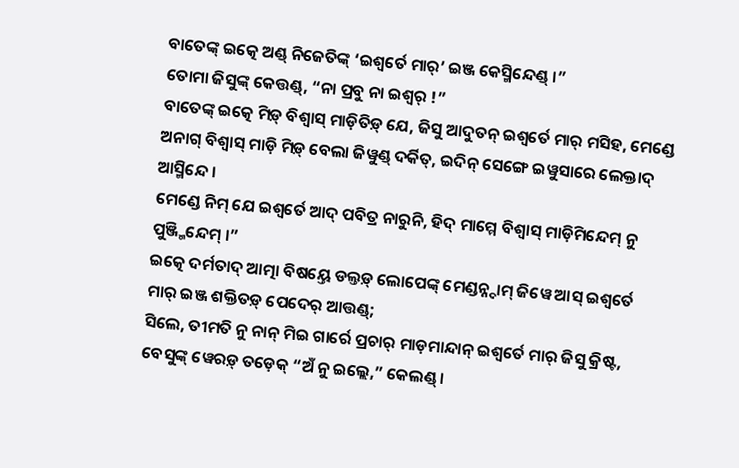ବାତେଙ୍କ୍ ଇତ୍କେ ଅଣ୍ଡ୍ ନିଜେତିଙ୍କ୍ ‘ଇଶ୍ୱର୍ତେ ମାର୍’ ଇଞ୍ଜ କେସ୍ମିନ୍ଦେଣ୍ଡ୍ ।”
ତୋମା ଜିସୁଙ୍କ୍ କେତ୍ତଣ୍ଡ୍, “ନା ପ୍ରବୁ ନା ଇଶ୍ୱର୍ !”
ବାତେଙ୍କ୍ ଇତ୍କେ ମିଡ଼୍ ବିଶ୍ୱାସ୍ ମାଡ଼ିତିଡ଼୍ ଯେ, ଜିସୁ ଆଦୁତନ୍ ଇଶ୍ୱର୍ତେ ମାର୍ ମସିହ, ମେଣ୍ଡେ ଅନାଗ୍ ବିଶ୍ୱାସ୍ ମାଡ଼ି ମିଡ଼୍ ବେଲା ଜିୱୁଣ୍ଡ୍ ଦର୍କିତ୍, ଇଦିନ୍ ସେଙ୍ଗେ ଇୱୁସାରେ ଲେକ୍ତାଦ୍ ଆସ୍ମିନ୍ଦେ ।
ମେଣ୍ଡେ ନିମ୍ ଯେ ଇଶ୍ୱର୍ତେ ଆଦ୍ ପବିତ୍ର ନାରୁନି, ହିଦ୍ ମାମ୍ମେ ବିଶ୍ୱାସ୍ ମାଡ଼ିମିନ୍ଦେମ୍ ନୁ ପୁଞ୍ଜ୍ମିନ୍ଦେମ୍ ।”
ଇତ୍କେ ଦର୍ମତାଦ୍ ଆତ୍ମା ବିଷୟ୍ତେ ଡଲ୍ତଡ଼୍ ଲୋପେଙ୍କ୍ ମେଣ୍ଡନ୍ନ୍ଦାମ୍ ଜିୱେ ଆସ୍ ଇଶ୍ୱର୍ତେ ମାର୍ ଇଞ୍ଜ ଶକ୍ତିତଡ଼୍ ପେଦେର୍ ଆତ୍ତଣ୍ଡ୍;
ସିଲେ, ତୀମତି ନୁ ନାନ୍ ମିଇ ଗାର୍ରେ ପ୍ରଚାର୍ ମାଡ଼ମାନ୍ଦାନ୍ ଇଶ୍ୱର୍ତେ ମାର୍ ଜିସୁ କ୍ରିଷ୍ଟ, ବେସୁଙ୍କ୍ ୱେରଡ଼୍ ତଡ଼େକ୍ “ଅଁ ନୁ ଇଲ୍ଲେ,” କେଲଣ୍ଡ୍ ।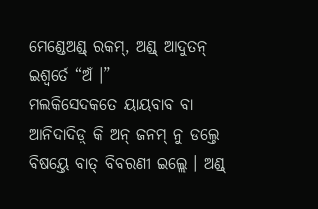ମେଣ୍ଡେଅଣ୍ଡ୍ ରକମ୍, ଅଣ୍ଡ୍ ଆଦୁତନ୍ ଇଶ୍ୱର୍ତେ “ଅଁ ।”
ମଲକିସେଦକତେ ୟାୟବାବ ବା ଆନିଦାଦିଡ଼୍ କି ଅନ୍ ଜନମ୍ ନୁ ଡଲ୍ତେ ବିଷୟ୍ତେ ବାତ୍ ବିବରଣୀ ଇଲ୍ଲେ । ଅଣ୍ଡ୍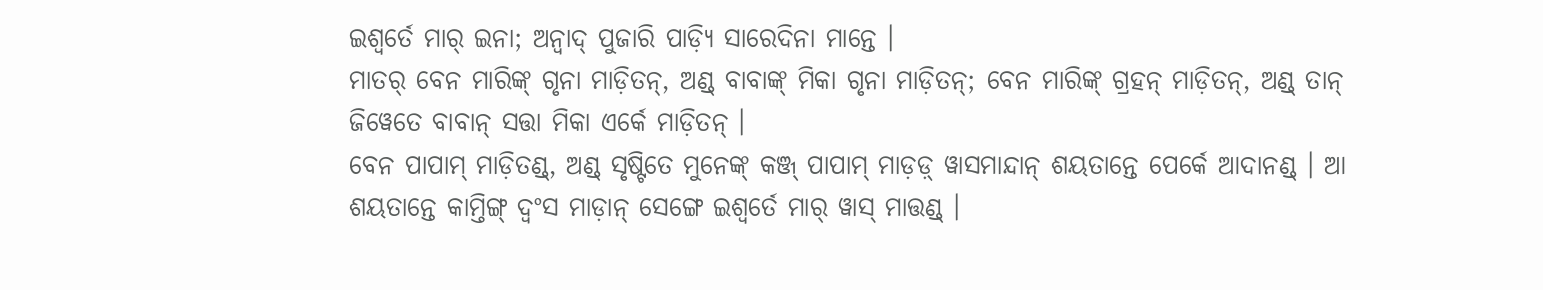ଇଶ୍ୱର୍ତେ ମାର୍ ଇନା; ଅନ୍ୱାଦ୍ ପୁଜାରି ପାଡ଼୍ୟି ସାରେଦିନା ମାନ୍ତେ ।
ମାତର୍ ବେନ ମାରିଙ୍କ୍ ଗୃନା ମାଡ଼ିତନ୍, ଅଣ୍ଡ୍ ବାବାଙ୍କ୍ ମିକା ଗୃନା ମାଡ଼ିତନ୍; ବେନ ମାରିଙ୍କ୍ ଗ୍ରହନ୍ ମାଡ଼ିତନ୍, ଅଣ୍ଡ୍ ତାନ୍ ଜିୱେତେ ବାବାନ୍ ସତ୍ତା ମିକା ଏର୍କେ ମାଡ଼ିତନ୍ ।
ବେନ ପାପାମ୍ ମାଡ଼ିତଣ୍ଡ୍, ଅଣ୍ଡ୍ ସୃଷ୍ଟିତେ ମୁନେଙ୍କ୍ କଞ୍ଜ୍ ପାପାମ୍ ମାଡ଼ଡ଼୍ ୱାସମାନ୍ଦାନ୍ ଶୟତାନ୍ତେ ପେର୍କେ ଆଦାନଣ୍ଡ୍ । ଆ ଶୟତାନ୍ତେ କାମ୍ତିଙ୍ଗ୍ ଦ୍ୱଂସ ମାଡ଼ାନ୍ ସେଙ୍ଗେ ଇଶ୍ୱର୍ତେ ମାର୍ ୱାସ୍ ମାତ୍ତଣ୍ଡ୍ ।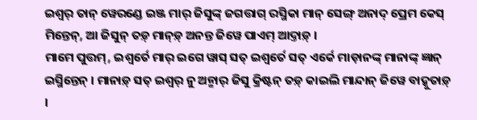ଇଶ୍ୱର୍ ତାନ୍ ୱେରଣ୍ଡେ ଇଞ୍ଜ ମାର୍ ଜିସୁଙ୍କ୍ ଜଗତ୍ତାଗ୍ ରସ୍ମିକା ମାନ୍ ସେଙ୍ଗ୍ ଅନାଦ୍ ପ୍ରେମ କେସ୍ ମିନ୍ତେନ୍, ଆ ଜିସୁନ୍ ତଡ଼୍ ମାନ୍ଡ଼୍ ଅନନ୍ତ ଜିୱେ ପାଏମ୍ ଆଦ୍ତାଡ଼୍ ।
ମାମେ ପୁତ୍ତମ୍, ଇଶ୍ୱର୍ତେ ମାର୍ ଇଗେ ୱାସ୍ ସତ୍ ଇଶ୍ୱର୍ତେ ସତ୍ ଏର୍କେ ମାଡ଼ାନଙ୍କ୍ ମାନାଙ୍କ୍ ଜ୍ଞାନ୍ ଇସ୍ମିନ୍ତେନ୍ । ମାନାଡ଼୍ ସତ୍ ଇଶ୍ୱର୍ ନୁ ଅନ୍ମାର୍ ଜିସୁ କ୍ରିଷ୍ଟନ୍ ତଡ଼୍ କାଇଲି ମାନ୍ଦାନ୍ ଜିୱେ ବାଦ୍କୁତାଡ଼୍ ।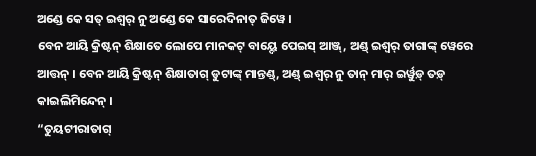ଅଣ୍ଡେ କେ ସତ୍ ଇଶ୍ୱର୍ ନୁ ଅଣ୍ଡେ କେ ସାରେଦିନାତ୍ ଜିୱେ ।
ବେନ ଆୟି କ୍ରିଷ୍ଟନ୍ ଶିକ୍ଷାତେ ଲୋପେ ମାନକଟ୍ ବାୟ୍ଦେ ପେଇସ୍ ଆଞ୍ଜ୍, ଅଣ୍ଡ୍ ଇଶ୍ୱର୍ ତାଗାଙ୍କ୍ ୱେରେ ଆତ୍ତନ୍ । ବେନ ଆୟି କ୍ରିଷ୍ଟନ୍ ଶିକ୍ଷାତାଗ୍ ଡୁଟାଙ୍କ୍ ମାନ୍ତଣ୍ଡ୍, ଅଣ୍ଡ୍ ଇଶ୍ୱର୍ ନୁ ତାନ୍ ମାର୍ ଇର୍ୱୁଡ଼୍ ତଡ଼୍ କାଇଲିମିନ୍ଦେନ୍ ।
“ତୁୟଟୀରାତାଗ୍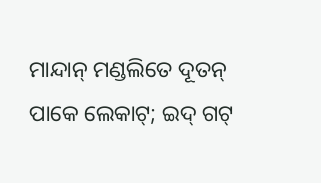ମାନ୍ଦାନ୍ ମଣ୍ଡଲିତେ ଦୂତନ୍ ପାକେ ଲେକାଟ୍; ଇଦ୍ ଗଟ୍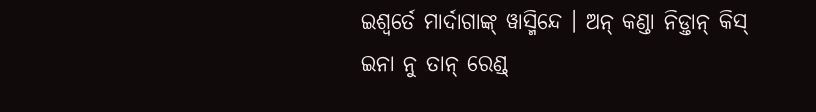ଇଶ୍ୱର୍ତେ ମାର୍ଦାଗାଙ୍କ୍ ୱାସ୍ମିନ୍ଦେ । ଅନ୍ କଣ୍ଡା ନିଡ଼୍ତାନ୍ କିସ୍ ଇନା ନୁ ତାନ୍ ରେଣ୍ଡ୍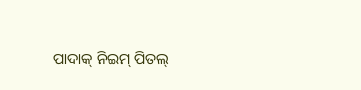ପାଦାକ୍ ନିଇମ୍ ପିତଲ୍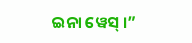ଇନା ୱେସ୍ ।”